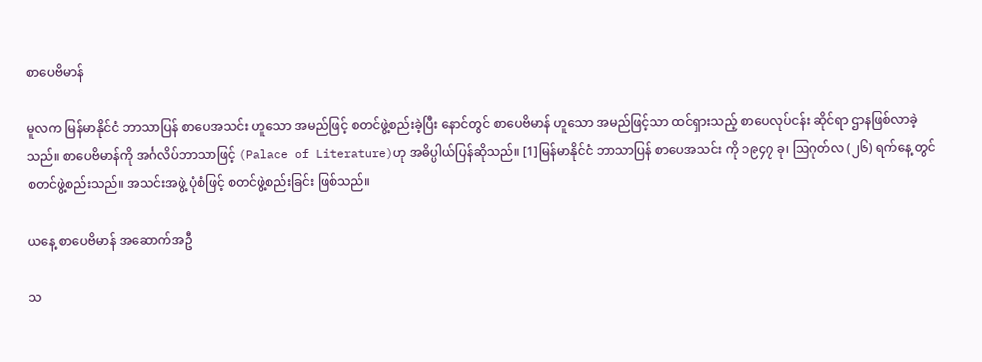စာပေဗိမာန်

မူလက မြန်မာနိုင်ငံ ဘာသာပြန် စာပေအသင်း ဟူသော အမည်ဖြင့် စတင်ဖွဲ့စည်းခဲ့ပြီး နောင်တွင် စာပေဗိမာန် ဟူသော အမည်ဖြင့်သာ ထင်ရှားသည့် စာပေလုပ်ငန်း ဆိုင်ရာ ဌာနဖြစ်လာခဲ့သည်။ စာပေဗိမာန်ကို အင်္ဂလိပ်ဘာသာဖြင့် (Palace of Literature)ဟု အဓိပ္ပါယ်ပြန်ဆိုသည်။ [1]မြန်မာနိုင်ငံ ဘာသာပြန် စာပေအသင်း ကို ၁၉၄၇ ခု၊ ဩဂုတ်လ (၂၆) ရက်နေ့ တွင် စတင်ဖွဲ့စည်းသည်။ အသင်းအဖွဲ့ ပုံစံဖြင့် စတင်ဖွဲ့စည်းခြင်း ဖြစ်သည်။

ယနေ့ စာပေဗိမာန် အဆောက်အဦ

သ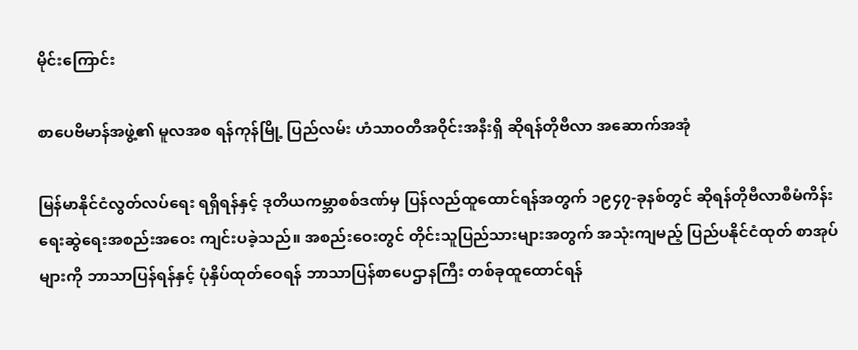မိုင်းကြောင်း

စာပေဗိမာန်အဖွဲ့၏ မူလအစ ရန်ကုန်မြို့ ပြည်လမ်း ဟံသာဝတီအဝိုင်းအနီးရှိ ဆိုရန်တိုဗီလာ အဆောက်အအုံ

မြန်မာနိုင်ငံလွတ်လပ်ရေး ရရှိရန်နှင့် ဒုတိယကမ္ဘာစစ်ဒဏ်မှ ပြန်လည်ထူထောင်ရန်အတွက် ၁၉၄၇-ခုနစ်တွင် ဆိုရန်တိုဗီလာစီမံကိန်း ရေးဆွဲရေးအစည်းအဝေး ကျင်းပခဲ့သည်။ အစည်းဝေးတွင် တိုင်းသူပြည်သားများအတွက် အသုံးကျမည့် ပြည်ပနိုင်ငံထုတ် စာအုပ်များကို ဘာသာပြန်ရန်နှင့် ပုံနှိပ်ထုတ်ဝေရန် ဘာသာပြန်စာပေဌာနကြီး တစ်ခုထူထောင်ရန်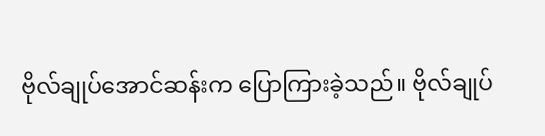ဗိုလ်ချုပ်အောင်ဆန်းက ပြောကြားခဲ့သည်။ ဗိုလ်ချုပ်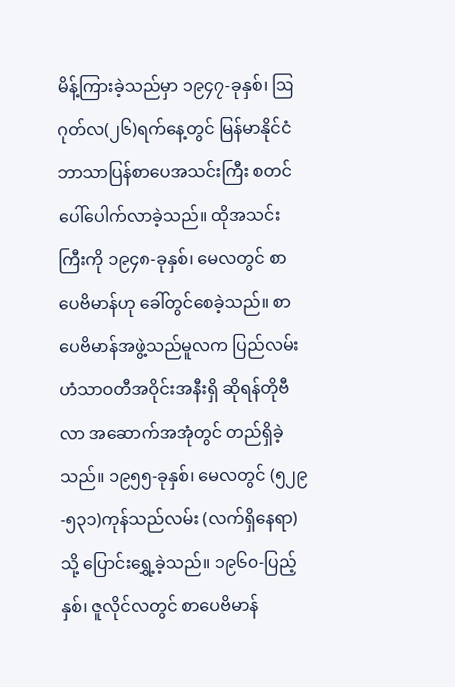မိန့်ကြားခဲ့သည်မှာ ၁၉၄၇-ခုနှစ်၊ ဩဂုတ်လ(၂၆)ရက်နေ့တွင် မြန်မာနိုင်ငံဘာသာပြန်စာပေအသင်းကြီး စတင်ပေါ်ပေါက်လာခဲ့သည်။ ထိုအသင်းကြီးကို ၁၉၄၈-ခုနှစ်၊ မေလတွင် စာပေဗိမာန်ဟု ခေါ်တွင်စေခဲ့သည်။ စာပေဗိမာန်အဖွဲ့သည်မူလက ပြည်လမ်း ဟံသာဝတီအဝိုင်းအနီးရှိ ဆိုရန်တိုဗီလာ အဆောက်အအုံတွင် တည်ရှိခဲ့သည်။ ၁၉၅၅-ခုနှစ်၊ မေလတွင် (၅၂၉-၅၃၁)ကုန်သည်လမ်း (လက်ရှိနေရာ)သို့ ပြောင်းရွှေ့ခဲ့သည်။ ၁၉၆၀-ပြည့်နှစ်၊ ဇူလိုင်လတွင် စာပေဗိမာန်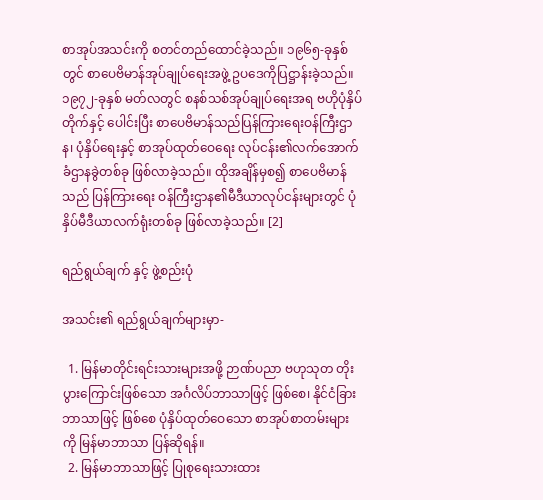စာအုပ်အသင်းကို စတင်တည်ထောင်ခဲ့သည်။ ၁၉၆၅-ခုနှစ်တွင် စာပေဗိမာန်အုပ်ချုပ်ရေးအဖွဲ့ ဥပဒေကိုပြဋ္ဌာန်းခဲ့သည်။ ၁၉၇၂-ခုနှစ် မတ်လတွင် စနစ်သစ်အုပ်ချုပ်ရေးအရ ဗဟိုပုံနှိပ်တိုက်နှင့် ပေါင်းပြီး စာပေဗိမာန်သည်ပြန်ကြားရေးဝန်ကြီးဌာန၊ ပုံနှိပ်ရေးနှင့် စာအုပ်ထုတ်ဝေရေး လုပ်ငန်း၏လက်အောက်ခံဌာနခွဲတစ်ခု ဖြစ်လာခဲ့သည်။ ထိုအချိန်မှစ၍ စာပေဗိမာန်သည် ပြန်ကြားရေး ဝန်ကြီးဌာန၏မီဒီယာလုပ်ငန်းများတွင် ပုံနှိပ်မီဒီယာလက်ရုံးတစ်ခု ဖြစ်လာခဲ့သည်။ [2]

ရည်ရွယ်ချက် နှင့် ဖွဲ့စည်းပုံ

အသင်း၏ ရည်ရွယ်ချက်များမှာ-

  1. မြန်မာတိုင်းရင်းသားများအဖို့ ဉာဏ်ပညာ ဗဟုသုတ တိုးပွားကြောင်းဖြစ်သော အင်္ဂလိပ်ဘာသာဖြင့် ဖြစ်စေ၊ နိုင်ငံခြားဘာသာဖြင့် ဖြစ်စေ ပုံနှိပ်ထုတ်ဝေသော စာအုပ်စာတမ်းများကို မြန်မာဘာသာ ပြန်ဆိုရန်။
  2. မြန်မာဘာသာဖြင့် ပြုစုရေးသားထား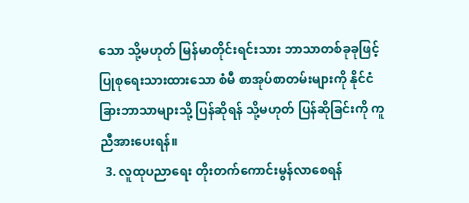သော သို့မဟုတ် မြန်မာတိုင်းရင်းသား ဘာသာတစ်ခုခုဖြင့် ပြုစုရေးသားထားသော စံမီ စာအုပ်စာတမ်းများကို နိုင်ငံခြားဘာသာများသို့ ပြန်ဆိုရန် သို့မဟုတ် ပြန်ဆိုခြင်းကို ကူညီအားပေးရန်။
  3. လူထုပညာရေး တိုးတက်ကောင်းမွန်လာစေရန်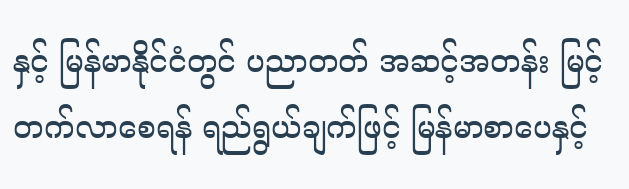နှင့် မြန်မာနိုင်ငံတွင် ပညာတတ် အဆင့်အတန်း မြင့်တက်လာစေရန် ရည်ရွယ်ချက်ဖြင့် မြန်မာစာပေနှင့်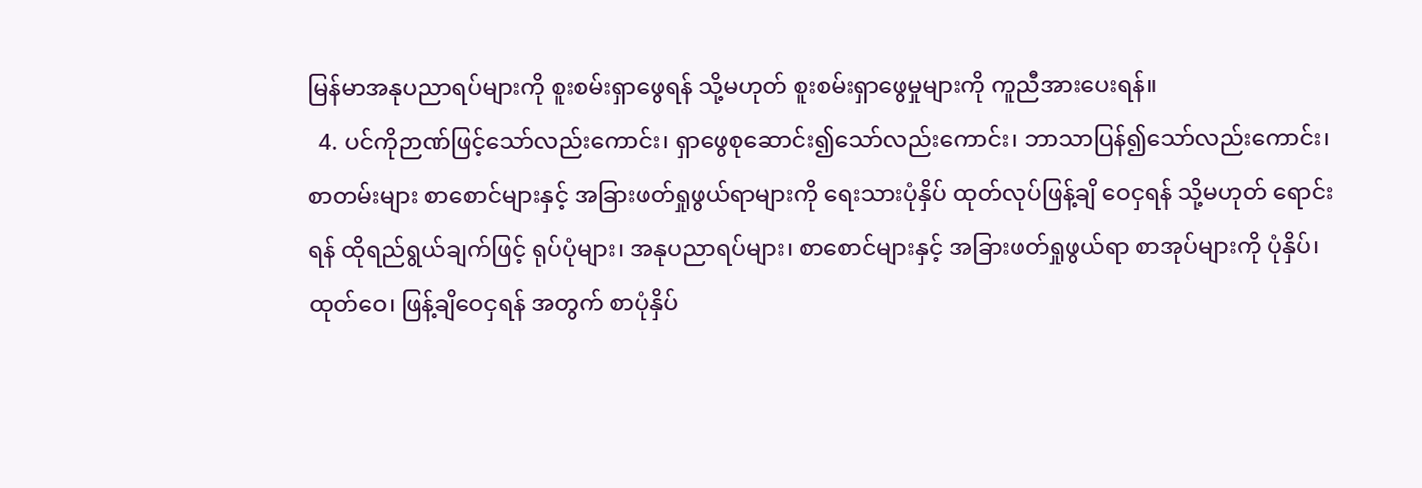မြန်မာအနုပညာရပ်များကို စူးစမ်းရှာဖွေရန် သို့မဟုတ် စူးစမ်းရှာဖွေမှုများကို ကူညီအားပေးရန်။
  4. ပင်ကိုဉာဏ်ဖြင့်သော်လည်းကောင်း၊ ရှာဖွေစုဆောင်း၍သော်လည်းကောင်း၊ ဘာသာပြန်၍သော်လည်းကောင်း၊ စာတမ်းများ စာစောင်များနှင့် အခြားဖတ်ရှုဖွယ်ရာများကို ရေးသားပုံနှိပ် ထုတ်လုပ်ဖြန့်ချိ ဝေငှရန် သို့မဟုတ် ရောင်းရန် ထိုရည်ရွယ်ချက်ဖြင့် ရုပ်ပုံများ၊ အနုပညာရပ်များ၊ စာစောင်များနှင့် အခြားဖတ်ရှုဖွယ်ရာ စာအုပ်များကို ပုံနှိပ်၊ ထုတ်ဝေ၊ ဖြန့်ချိဝေငှရန် အတွက် စာပုံနှိပ်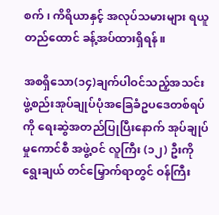စက်၊ ကိရိယာနှင့် အလုပ်သမားများ ရယူတည်ထောင် ခန့်အပ်ထားရှိရန်။

အစရှိသော(၁၄)ချက်ပါဝင်သည့်အသင်းဖွဲ့စည်းအုပ်ချုပ်ပုံအခြေခံဥပဒေတစ်ရပ်ကို ရေးဆွဲအတည်ပြုပြီးနောက် အုပ်ချုပ်မှုကောင်စီ အဖွဲ့ဝင် လူကြီး (၁၂) ဦးကို ရွေးချယ် တင်မြှောက်ရာတွင် ဝန်ကြီး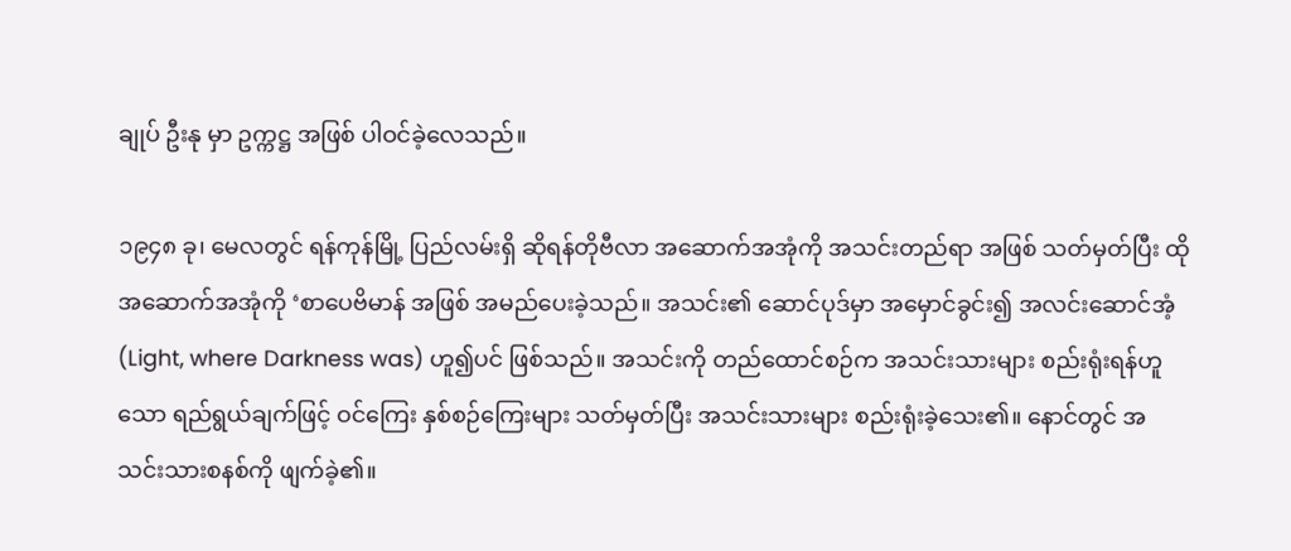ချုပ် ဦးနု မှာ ဥက္ကဋ္ဌ အဖြစ် ပါဝင်ခဲ့လေသည်။

၁၉၄၈ ခု၊ မေလတွင် ရန်ကုန်မြို့ ပြည်လမ်းရှိ ဆိုရန်တိုဗီလာ အဆောက်အအုံကို အသင်းတည်ရာ အဖြစ် သတ်မှတ်ပြီး ထို အဆောက်အအုံကို ‘စာပေဗိမာန် အဖြစ် အမည်ပေးခဲ့သည်။ အသင်း၏ ဆောင်ပုဒ်မှာ အမှောင်ခွင်း၍ အလင်းဆောင်အံ့ (Light, where Darkness was) ဟူ၍ပင် ဖြစ်သည်။ အသင်းကို တည်ထောင်စဉ်က အသင်းသားများ စည်းရုံးရန်ဟူသော ရည်ရွယ်ချက်ဖြင့် ဝင်ကြေး နှစ်စဉ်ကြေးများ သတ်မှတ်ပြီး အသင်းသားများ စည်းရုံးခဲ့သေး၏။ နောင်တွင် အသင်းသားစနစ်ကို ဖျက်ခဲ့၏။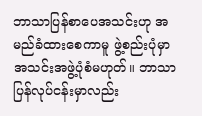ဘာသာပြန်စာပေအသင်းဟု အမည်ခံထားစေကာမူ ဖွဲ့စည်းပုံမှာ အသင်းအဖွဲ့ပုံစံမဟုတ်။ ဘာသာပြန်လုပ်ငန်းမှာလည်း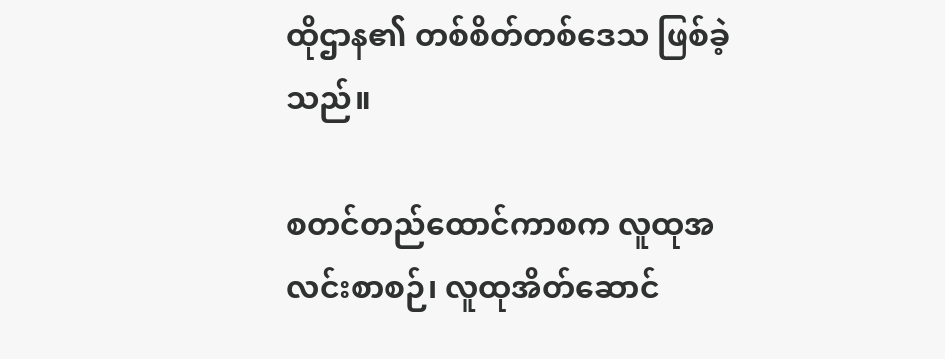ထိုဌာန၏ တစ်စိတ်တစ်ဒေသ ဖြစ်ခဲ့သည်။

စတင်တည်ထောင်ကာစက လူထုအလင်းစာစဉ်၊ လူထုအိတ်ဆောင်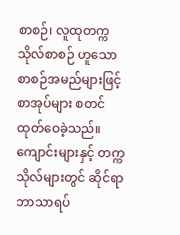စာစဉ်၊ လူထုတက္ကသိုလ်စာစဉ် ဟူသော စာစဉ်အမည်များဖြင့် စာအုပ်များ စတင်ထုတ်ဝေခဲ့သည်။ ကျောင်းများနှင့် တက္ကသိုလ်များတွင် ဆိုင်ရာဘာသာရပ်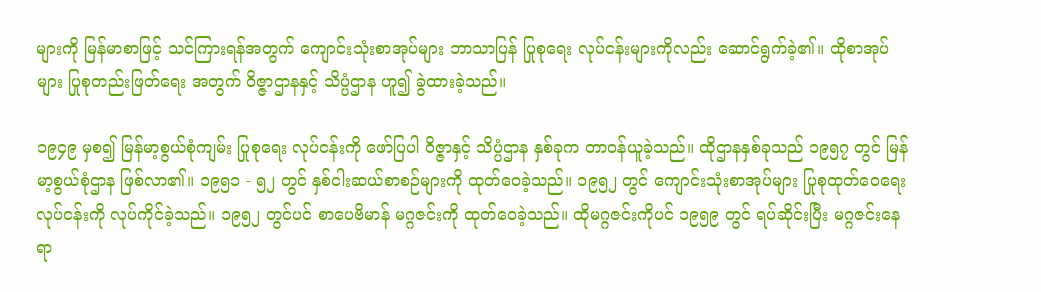များကို မြန်မာစာဖြင့် သင်ကြားရန်အတွက် ကျောင်းသုံးစာအုပ်များ ဘာသာပြန် ပြုစုရေး လုပ်ငန်းများကိုလည်း ဆောင်ရွက်ခဲ့၏။ ထိုစာအုပ်များ ပြုစုတည်းဖြတ်ရေး အတွက် ဝိဇ္ဇာဌာနနှင့် သိပ္ပံဌာန ဟူ၍ ခွဲထားခဲ့သည်။

၁၉၄၉ မှစ၍ မြန်မာ့စွယ်စုံကျမ်း ပြုစုရေး လုပ်ငန်းကို ဖော်ပြပါ ဝိဇ္ဇာနှင့် သိပ္ပံဌာန နှစ်ခုက တာဝန်ယူခဲ့သည်။ ထိုဌာနနှစ်ခုသည် ၁၉၅၇ တွင် မြန်မာ့စွယ်စုံဌာန ဖြစ်လာ၏။ ၁၉၅၁ - ၅၂ တွင် နှစ်ငါးဆယ်စာစဉ်များကို ထုတ်ဝေခဲ့သည်။ ၁၉၅၂ တွင် ကျောင်းသုံးစာအုပ်များ ပြုစုထုတ်ဝေရေး လုပ်ငန်းကို လုပ်ကိုင်ခဲ့သည်။ ၁၉၅၂ တွင်ပင် စာပေဗိမာန် မဂ္ဂဇင်းကို ထုတ်ဝေခဲ့သည်။ ထိုမဂ္ဂဇင်းကိုပင် ၁၉၅၉ တွင် ရပ်ဆိုင်းပြီး မဂ္ဂဇင်းနေရာ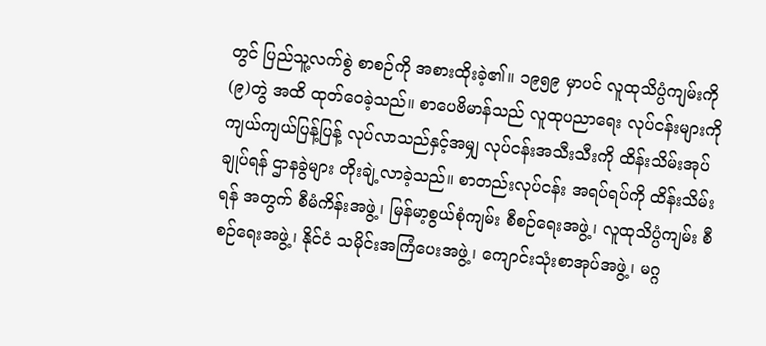တွင် ပြည်သူ့လက်စွဲ စာစဉ်ကို အစားထိုးခဲ့၏။ ၁၉၅၉ မှာပင် လူထုသိပ္ပံကျမ်းကို (၉)တွဲ အထိ ထုတ်ဝေခဲ့သည်။ စာပေဗိမာန်သည် လူထုပညာရေး လုပ်ငန်းများကို ကျယ်ကျယ်ပြန့်ပြန့် လုပ်လာသည်နှင့်အမျှ လုပ်ငန်းအသီးသီးကို ထိန်းသိမ်းအုပ်ချုပ်ရန် ဌာနခွဲများ တိုးချဲ့လာခဲ့သည်။ စာတည်းလုပ်ငန်း အရပ်ရပ်ကို ထိန်းသိမ်းရန် အတွက် စီမံကိန်းအဖွဲ့၊ မြန်မာ့စွယ်စုံကျမ်း စီစဉ်ရေးအဖွဲ့၊ လူထုသိပ္ပံကျမ်း စီစဉ်ရေးအဖွဲ့၊ နိုင်ငံ သမိုင်းအကြံပေးအဖွဲ့၊ ကျောင်းသုံးစာအုပ်အဖွဲ့၊ မဂ္ဂ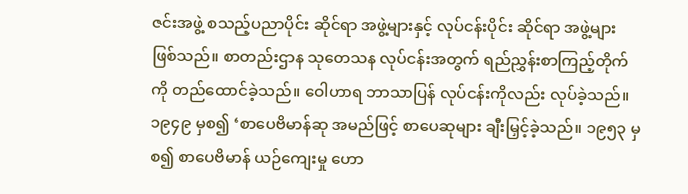ဇင်းအဖွဲ့ စသည့်ပညာပိုင်း ဆိုင်ရာ အဖွဲ့များနှင့် လုပ်ငန်းပိုင်း ဆိုင်ရာ အဖွဲ့များ ဖြစ်သည်။ စာတည်းဌာန သုတေသန လုပ်ငန်းအတွက် ရည်ညွှန်းစာကြည့်တိုက်ကို တည်ထောင်ခဲ့သည်။ ဝေါဟာရ ဘာသာပြန် လုပ်ငန်းကိုလည်း လုပ်ခဲ့သည်။ ၁၉၄၉ မှစ၍ ‘စာပေဗိမာန်ဆု အမည်ဖြင့် စာပေဆုများ ချီးမြှင့်ခဲ့သည်။ ၁၉၅၃ မှစ၍ စာပေဗိမာန် ယဉ်ကျေးမှု ဟော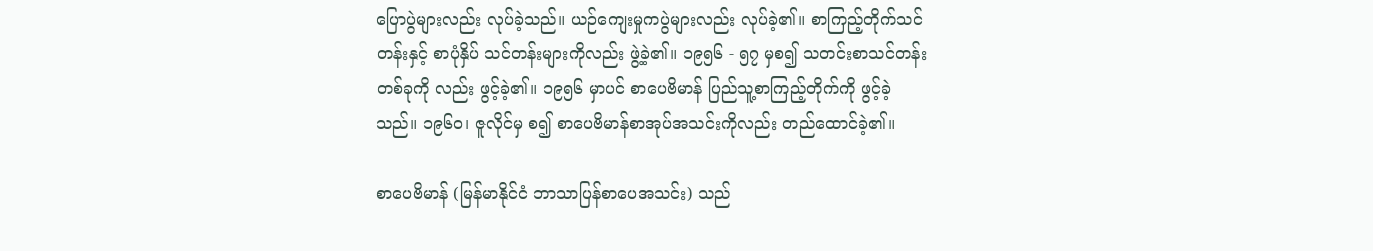ပြောပွဲများလည်း လုပ်ခဲ့သည်။ ယဉ်ကျေးမှုကပွဲများလည်း လုပ်ခဲ့၏။ စာကြည့်တိုက်သင်တန်းနှင့် စာပုံနှိပ် သင်တန်းများကိုလည်း ဖွဲ့ခဲ့၏။ ၁၉၅၆ - ၅၇ မှစ၍ သတင်းစာသင်တန်းတစ်ခုကို လည်း ဖွင့်ခဲ့၏။ ၁၉၅၆ မှာပင် စာပေဗိမာန် ပြည်သူ့စာကြည့်တိုက်ကို ဖွင့်ခဲ့သည်။ ၁၉၆၀၊ ဇူလိုင်မှ စ၍ စာပေဗိမာန်စာအုပ်အသင်းကိုလည်း တည်ထောင်ခဲ့၏။

စာပေဗိမာန် (မြန်မာနိုင်ငံ ဘာသာပြန်စာပေအသင်း) သည်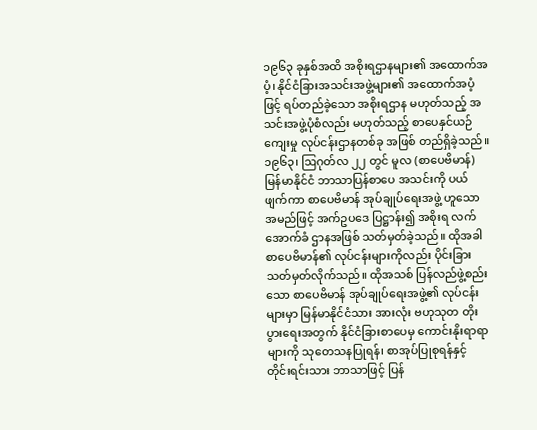၁၉၆၃ ခုနှစ်အထိ အစိုးရဌာနများ၏ အထောက်အပံ့၊ နိုင်ငံခြားအသင်းအဖွဲ့များ၏ အထောက်အပံ့ဖြင့် ရပ်တည်ခဲ့သော အစိုးရဌာန မဟုတ်သည့် အသင်းအဖွဲ့ပုံစံလည်း မဟုတ်သည့် စာပေနှင်ယဉ်ကျေးမှု လုပ်ငန်းဌာနတစ်ခု အဖြစ် တည်ရှိခဲ့သည်။ ၁၉၆၃၊ ဩဂုတ်လ ၂၂ တွင် မူလ (စာပေဗိမာန်) မြန်မာနိုင်ငံ ဘာသာပြန်စာပေ အသင်းကို ပယ်ဖျက်ကာ စာပေဗိမာန် အုပ်ချုပ်ရေးအဖွဲ့ ဟူသော အမည်ဖြင့် အက်ဥပဒေ ပြဋ္ဌာန်း၍ အစိုးရ လက်အောက်ခံ ဌာနအဖြစ် သတ်မှတ်ခဲ့သည်။ ထိုအခါ စာပေဗိမာန်၏ လုပ်ငန်းများကိုလည်း ပိုင်းခြားသတ်မှတ်လိုက်သည်။ ထိုအသစ် ပြန်လည်ဖွဲ့စည်းသော စာပေဗိမာန် အုပ်ချုပ်ရေးအဖွဲ့၏ လုပ်ငန်းများမှာ မြန်မာနိုင်ငံသား အားလုံး ဗဟုသုတ တိုးပွားရေးအတွက် နိုင်ငံခြားစာပေမှ ကောင်းနိုးရာရာများကို သုတေသနပြုရန်၊ စာအုပ်ပြုစုရန်နှင့် တိုင်းရင်းသား ဘာသာဖြင့် ပြန်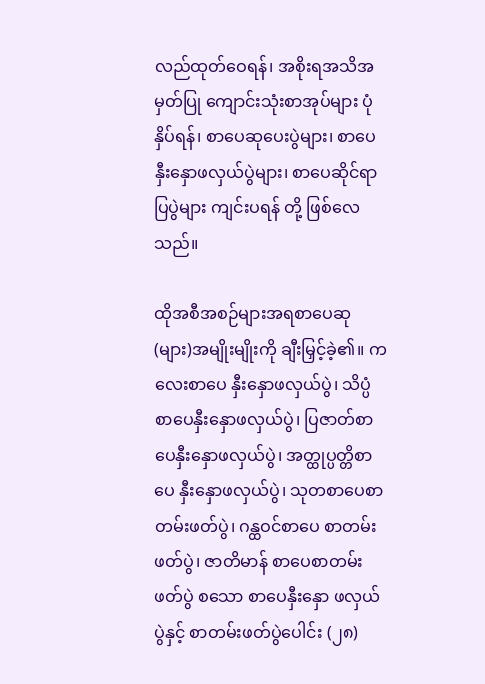လည်ထုတ်ဝေရန်၊ အစိုးရအသိအမှတ်ပြု ကျောင်းသုံးစာအုပ်များ ပုံနှိပ်ရန်၊ စာပေဆုပေးပွဲများ၊ စာပေနှီးနှောဖလှယ်ပွဲများ၊ စာပေဆိုင်ရာ ပြပွဲများ ကျင်းပရန် တို့ ဖြစ်လေသည်။

ထိုအစီအစဉ်များအရစာပေဆု(များ)အမျိုးမျိုးကို ချီးမြှင့်ခဲ့၏။ ကလေးစာပေ နှီးနှောဖလှယ်ပွဲ၊ သိပ္ပံစာပေနှီးနှောဖလှယ်ပွဲ၊ ပြဇာတ်စာပေနှီးနှောဖလှယ်ပွဲ၊ အတ္ထုပ္ပတ္တိစာပေ နှီးနှောဖလှယ်ပွဲ၊ သုတစာပေစာတမ်းဖတ်ပွဲ၊ ဂန္ထဝင်စာပေ စာတမ်းဖတ်ပွဲ၊ ဇာတိမာန် စာပေစာတမ်းဖတ်ပွဲ စသော စာပေနှီးနှော ဖလှယ်ပွဲနှင့် စာတမ်းဖတ်ပွဲပေါင်း (၂၈)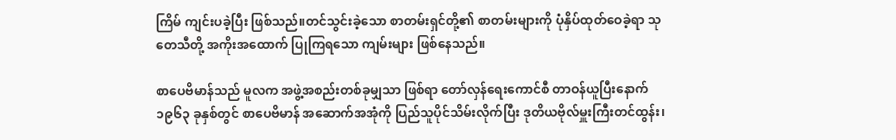ကြိမ် ကျင်းပခဲ့ပြီး ဖြစ်သည်။တင်သွင်းခဲ့သော စာတမ်းရှင်တို့၏ စာတမ်းများကို ပုံနှိပ်ထုတ်ဝေခဲ့ရာ သုတေသီတို့ အကိုးအထောက် ပြုကြရသော ကျမ်းများ ဖြစ်နေသည်။

စာပေဗိမာန်သည် မူလက အဖွဲ့အစည်းတစ်ခုမျှသာ ဖြစ်ရာ တော်လှန်ရေးကောင်စီ တာဝန်ယူပြီးနောက် ၁၉၆၃ ခုနှစ်တွင် စာပေဗိမာန် အဆောက်အအုံကို ပြည်သူပိုင်သိမ်းလိုက်ပြီး ဒုတိယဗိုလ်မှူးကြီးတင်ထွန်း၊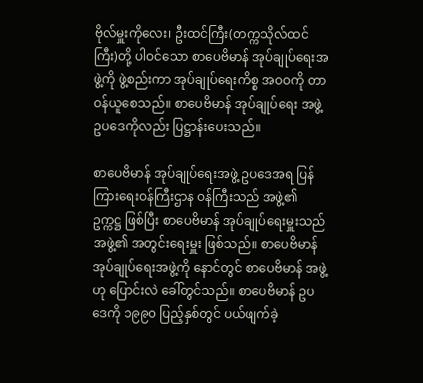ဗိုလ်မှူးကိုလေး၊ ဦးထင်ကြီး(တက္ကသိုလ်ထင်ကြီး)တို့ ပါဝင်သော စာပေဗိမာန် အုပ်ချုပ်ရေးအဖွဲ့ကို ဖွဲ့စည်းကာ အုပ်ချုပ်ရေးကိစ္စ အဝဝကို တာဝန်ယူစေသည်။ စာပေဗိမာန် အုပ်ချုပ်ရေး အဖွဲ့ ဥပဒေကိုလည်း ပြဋ္ဌာန်းပေးသည်။

စာပေဗိမာန် အုပ်ချုပ်ရေးအဖွဲ့ ဥပဒေအရ ပြန်ကြားရေးဝန်ကြီးဌာန ဝန်ကြီးသည် အဖွဲ့၏ ဥက္ကဋ္ဌ ဖြစ်ပြီး စာပေဗိမာန် အုပ်ချုပ်ရေးမှူးသည် အဖွဲ့၏ အတွင်းရေးမှူး ဖြစ်သည်။ စာပေဗိမာန် အုပ်ချုပ်ရေးအဖွဲ့ကို နောင်တွင် စာပေဗိမာန် အဖွဲ့ဟု ပြောင်းလဲ ခေါ်တွင်သည်။ စာပေဗိမာန် ဥပဒေကို ၁၉၉၀ ပြည့်နှစ်တွင် ပယ်ဖျက်ခဲ့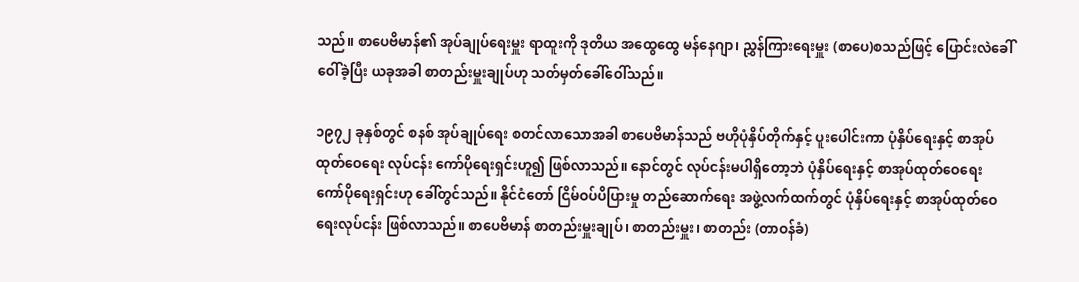သည်။ စာပေဗိမာန်၏ အုပ်ချုပ်ရေးမှူး ရာထူးကို ဒုတိယ အထွေထွေ မန်နေဂျာ၊ ညွှန်ကြားရေးမှူး (စာပေ)စသည်ဖြင့် ပြောင်းလဲခေါ်ဝေါ်ခဲ့ပြီး ယခုအခါ စာတည်းမှူးချုပ်ဟု သတ်မှတ်ခေါ်ဝေါ်သည်။

၁၉၇၂ ခုနှစ်တွင် စနစ် အုပ်ချုပ်ရေး စတင်လာသောအခါ စာပေဗိမာန်သည် ဗဟိုပုံနှိပ်တိုက်နှင့် ပူးပေါင်းကာ ပုံနှိပ်ရေးနှင့် စာအုပ်ထုတ်ဝေရေး လုပ်ငန်း ကော်ပိုရေးရှင်းဟူ၍ ဖြစ်လာသည်။ နောင်တွင် လုပ်ငန်းမပါရှိတော့ဘဲ ပုံနှိပ်ရေးနှင့် စာအုပ်ထုတ်ဝေရေး ကော်ပိုရေးရှင်းဟု ခေါ်တွင်သည်။ နိုင်ငံတော် ငြိမ်ဝပ်ပိပြားမှု တည်ဆောက်ရေး အဖွဲ့လက်ထက်တွင် ပုံနှိပ်ရေးနှင့် စာအုပ်ထုတ်ဝေရေးလုပ်ငန်း ဖြစ်လာသည်။ စာပေဗိမာန် စာတည်းမှူးချုပ်၊ စာတည်းမှူး၊ စာတည်း (တာဝန်ခံ)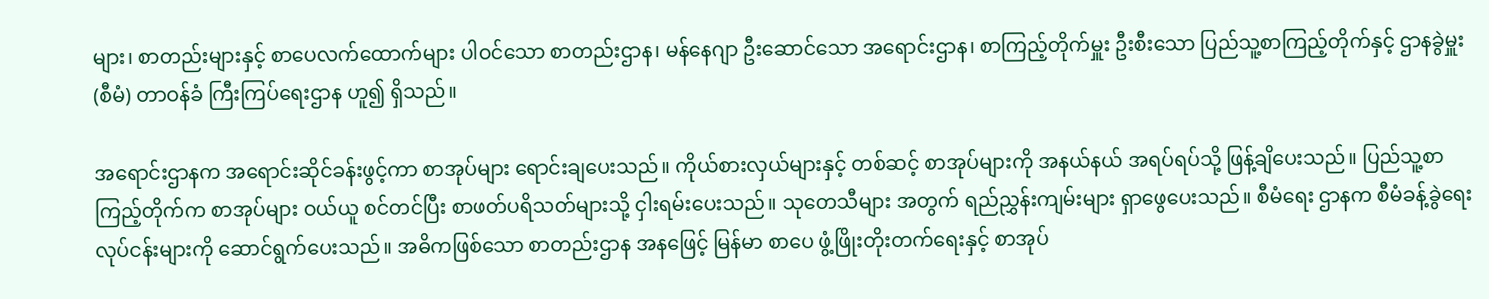များ၊ စာတည်းများနှင့် စာပေလက်ထောက်များ ပါဝင်သော စာတည်းဌာန၊ မန်နေဂျာ ဦးဆောင်သော အရောင်းဌာန၊ စာကြည့်တိုက်မှူး ဦးစီးသော ပြည်သူ့စာကြည့်တိုက်နှင့် ဌာနခွဲမှူး (စီမံ) တာဝန်ခံ ကြီးကြပ်ရေးဌာန ဟူ၍ ရှိသည်။

အရောင်းဌာနက အရောင်းဆိုင်ခန်းဖွင့်ကာ စာအုပ်များ ရောင်းချပေးသည်။ ကိုယ်စားလှယ်များနှင့် တစ်ဆင့် စာအုပ်များကို အနယ်နယ် အရပ်ရပ်သို့ ဖြန့်ချိပေးသည်။ ပြည်သူ့စာကြည့်တိုက်က စာအုပ်များ ဝယ်ယူ စင်တင်ပြီး စာဖတ်ပရိသတ်များသို့ ငှါးရမ်းပေးသည်။ သုတေသီများ အတွက် ရည်ညွှန်းကျမ်းများ ရှာဖွေပေးသည်။ စီမံရေး ဌာနက စီမံခန့်ခွဲရေး လုပ်ငန်းများကို ဆောင်ရွက်ပေးသည်။ အဓိကဖြစ်သော စာတည်းဌာန အနဖြေင့် မြန်မာ စာပေ ဖွံ့ဖြိုးတိုးတက်ရေးနှင့် စာအုပ်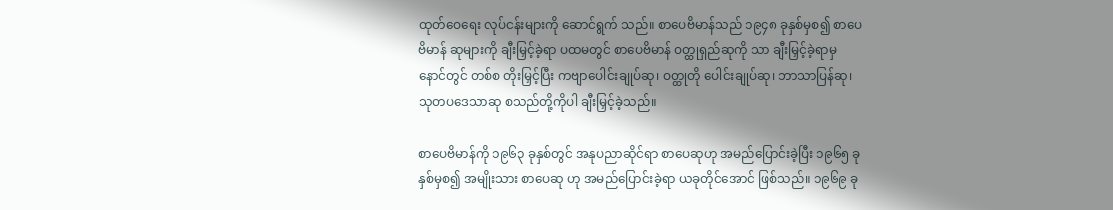ထုတ်ဝေရေး လုပ်ငန်းများကို ဆောင်ရွက် သည်။ စာပေဗိမာန်သည် ၁၉၄၈ ခုနှစ်မှစ၍ စာပေဗိမာန် ဆုများကို ချီးမြှင့်ခဲ့ရာ ပထမတွင် စာပေဗိမာန် ဝတ္ထုရှည်ဆုကို သာ ချီးမြှင့်ခဲ့ရာမှ နောင်တွင် တစ်စ တိုးမြှင့်ပြီး ကဗျာပေါင်းချုပ်ဆု၊ ဝတ္ထုတို ပေါင်းချုပ်ဆု၊ ဘာသာပြန်ဆု၊ သုတပဒေသာဆု စသည်တို့ကိုပါ ချီးမြှင့်ခဲ့သည်။

စာပေဗိမာန်ကို ၁၉၆၃ ခုနှစ်တွင် အနုပညာဆိုင်ရာ စာပေဆုဟု အမည်ပြောင်းခဲ့ပြီး ၁၉၆၅ ခုနှစ်မှစ၍ အမျိုးသား စာပေဆု ဟု အမည်ပြောင်းခဲ့ရာ ယခုတိုင်အောင် ဖြစ်သည်။ ၁၉၆၉ ခု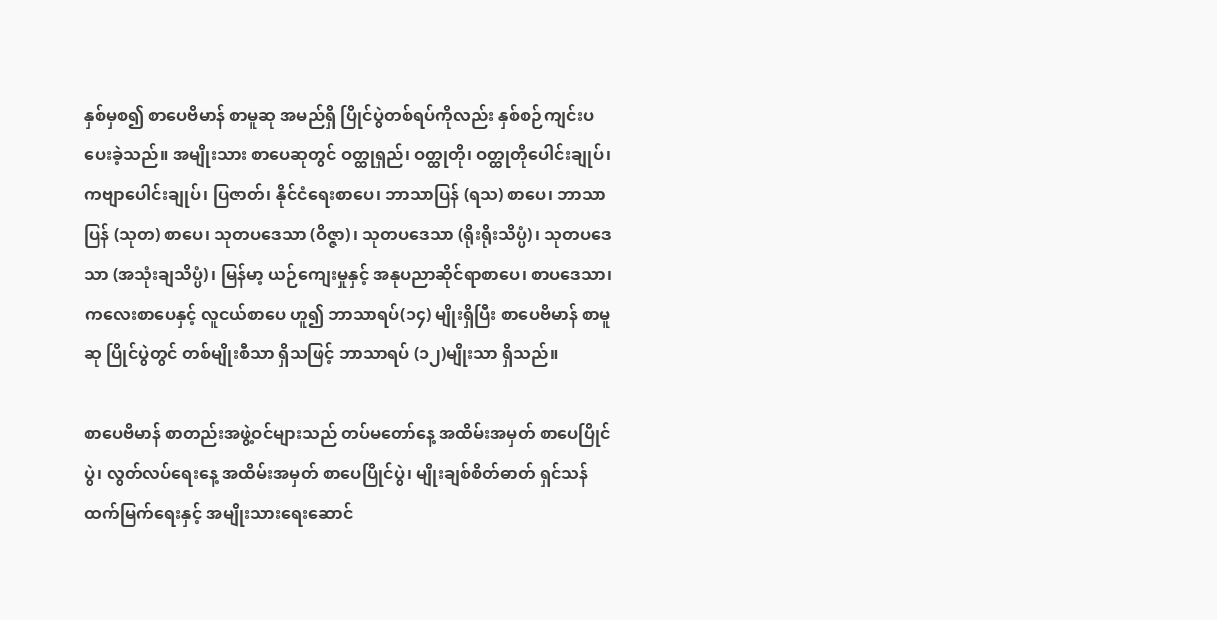နှစ်မှစ၍ စာပေဗိမာန် စာမူဆု အမည်ရှိ ပြိုင်ပွဲတစ်ရပ်ကိုလည်း နှစ်စဉ်ကျင်းပပေးခဲ့သည်။ အမျိုးသား စာပေဆုတွင် ဝတ္ထုရှည်၊ ဝတ္ထုတို၊ ဝတ္ထုတိုပေါင်းချုပ်၊ ကဗျာပေါင်းချုပ်၊ ပြဇာတ်၊ နိုင်ငံရေးစာပေ၊ ဘာသာပြန် (ရသ) စာပေ၊ ဘာသာပြန် (သုတ) စာပေ၊ သုတပဒေသာ (ဝိဇ္ဇာ)၊ သုတပဒေသာ (ရိုးရိုးသိပ္ပံ)၊ သုတပဒေသာ (အသုံးချသိပ္ပံ)၊ မြန်မာ့ ယဉ်ကျေးမှုနှင့် အနုပညာဆိုင်ရာစာပေ၊ စာပဒေသာ၊ ကလေးစာပေနှင့် လူငယ်စာပေ ဟူ၍ ဘာသာရပ်(၁၄) မျိုးရှိပြီး စာပေဗိမာန် စာမူဆု ပြိုင်ပွဲတွင် တစ်မျိုးစီသာ ရှိသဖြင့် ဘာသာရပ် (၁၂)မျိုးသာ ရှိသည်။

စာပေဗိမာန် စာတည်းအဖွဲ့ဝင်များသည် တပ်မတော်နေ့ အထိမ်းအမှတ် စာပေပြိုင်ပွဲ၊ လွတ်လပ်ရေးနေ့ အထိမ်းအမှတ် စာပေပြိုင်ပွဲ၊ မျိုးချစ်စိတ်ဓာတ် ရှင်သန်ထက်မြက်ရေးနှင့် အမျိုးသားရေးဆောင်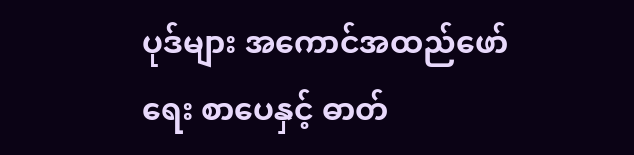ပုဒ်များ အကောင်အထည်ဖော်ရေး စာပေနှင့် ဓာတ်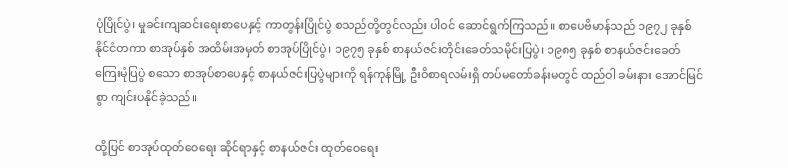ပုံပြိုင်ပွဲ၊ မှုခင်းကျဆင်းရေးစာပေနှင့် ကာတွန်းပြိုင်ပွဲ စသည်တို့တွင်လည်း ပါဝင် ဆောင်ရွက်ကြသည်။ စာပေဗိမာန်သည် ၁၉၇၂ ခုနှစ် နိုင်ငံတကာ စာအုပ်နှစ် အထိမ်းအမှတ် စာအုပ်ပြိုင်ပွဲ၊ ၁၉၇၅ ခုနှစ် စာနယ်ဇင်းတိုင်းခေတ်သမိုင်းပြပွဲ၊ ၁၉၈၅ ခုနှစ် စာနယ်ဇင်းခေတ်ကြေးမုံပြပွဲ စသော စာအုပ်စာပေနှင့် စာနယ်ဇင်းပြပွဲများကို ရန်ကုန်မြို့ ဦးဝိစာရလမ်းရှိ တပ်မတော်ခန်းမတွင် ထည်ဝါ ခမ်းနား အောင်မြင်စွာ ကျင်းပနိုင်ခဲ့သည်။

ထို့ပြင် စာအုပ်ထုတ်ဝေရေး ဆိုင်ရာနှင့် စာနယ်ဇင်း ထုတ်ဝေရေး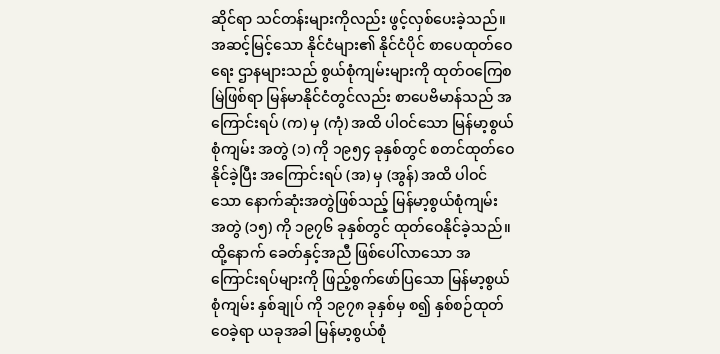ဆိုင်ရာ သင်တန်းများကိုလည်း ဖွင့်လှစ်ပေးခဲ့သည်။ အဆင့်မြင့်သော နိုင်ငံများ၏ နိုင်ငံပိုင် စာပေထုတ်ဝေရေး ဌာနများသည် စွယ်စုံကျမ်းများကို ထုတ်ဝကြေစမြဲဖြစ်ရာ မြန်မာနိုင်ငံတွင်လည်း စာပေဗိမာန်သည် အကြောင်းရပ် (က) မှ (ကုံ) အထိ ပါဝင်သော မြန်မာ့စွယ်စုံကျမ်း အတွဲ (၁) ကို ၁၉၅၄ ခုနှစ်တွင် စတင်ထုတ်ဝေနိုင်ခဲ့ပြီး အကြောင်းရပ် (အ) မှ (အွန်) အထိ ပါဝင်သော နောက်ဆုံးအတွဲဖြစ်သည့် မြန်မာ့စွယ်စုံကျမ်း အတွဲ (၁၅) ကို ၁၉၇၆ ခုနှစ်တွင် ထုတ်ဝေနိုင်ခဲ့သည်။ ထို့နောက် ခေတ်နှင့်အညီ ဖြစ်ပေါ်လာသော အကြောင်းရပ်များကို ဖြည့်စွက်ဖော်ပြသော မြန်မာ့စွယ်စုံကျမ်း နှစ်ချုပ် ကို ၁၉၇၈ ခုနှစ်မှ စ၍ နှစ်စဉ်ထုတ်ဝေခဲ့ရာ ယခုအခါ မြန်မာ့စွယ်စုံ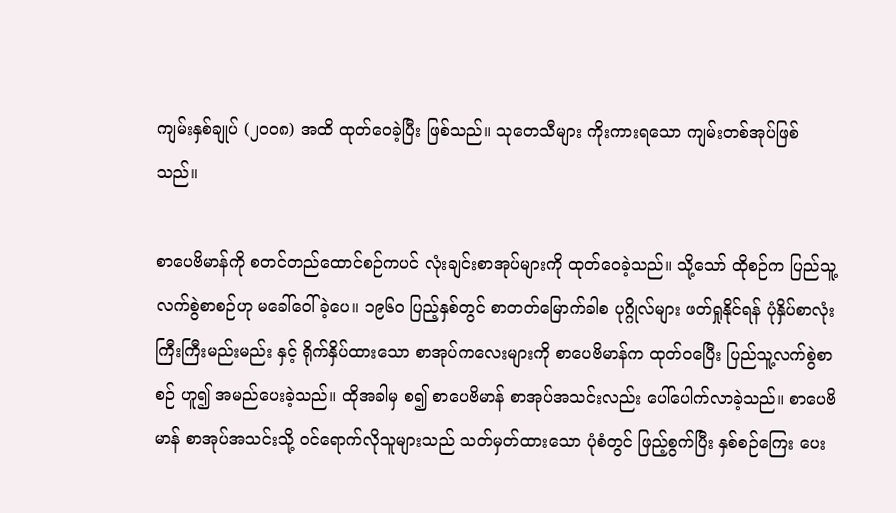ကျမ်းနှစ်ချုပ် (၂၀၀၈) အထိ ထုတ်ဝေခဲ့ပြီး ဖြစ်သည်။ သုတေသီများ ကိုးကားရသော ကျမ်းတစ်အုပ်ဖြစ်သည်။

စာပေဗိမာန်ကို စတင်တည်ထောင်စဉ်ကပင် လုံးချင်းစာအုပ်များကို ထုတ်ဝေခဲ့သည်။ သို့သော် ထိုစဉ်က ပြည်သူ့လက်စွဲစာစဉ်ဟု မခေါ်ဝေါ်ခဲ့ပေ။ ၁၉၆၀ ပြည့်နှစ်တွင် စာတတ်မြောက်ခါစ ပုဂ္ဂိုလ်များ ဖတ်ရှုနိုင်ရန် ပုံနှိပ်စာလုံး ကြီးကြီးမည်းမည်း နှင့် ရိုက်နှိပ်ထားသော စာအုပ်ကလေးများကို စာပေဗိမာန်က ထုတ်ဝပြေီး ပြည်သူ့လက်စွဲစာစဉ် ဟူ၍ အမည်ပေးခဲ့သည်။ ထိုအခါမှ စ၍ စာပေဗိမာန် စာအုပ်အသင်းလည်း ပေါ်ပေါက်လာခဲ့သည်။ စာပေဗိမာန် စာအုပ်အသင်းသို့ ဝင်ရောက်လိုသူများသည် သတ်မှတ်ထားသော ပုံစံတွင် ဖြည့်စွက်ပြီး နှစ်စဉ်ကြေး ပေး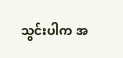သွင်းပါက အ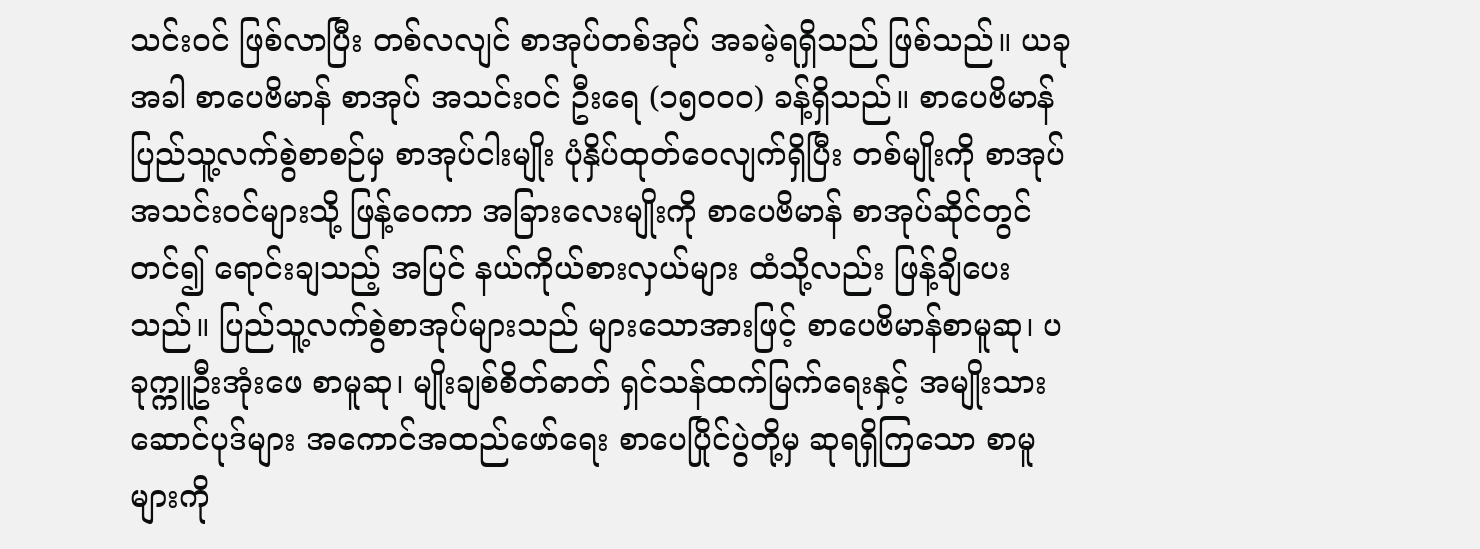သင်းဝင် ဖြစ်လာပြီး တစ်လလျင် စာအုပ်တစ်အုပ် အခမဲ့ရရှိသည် ဖြစ်သည်။ ယခုအခါ စာပေဗိမာန် စာအုပ် အသင်းဝင် ဦးရေ (၁၅ဝဝဝ) ခန့်ရှိသည်။ စာပေဗိမာန် ပြည်သူ့လက်စွဲစာစဉ်မှ စာအုပ်ငါးမျိုး ပုံနှိပ်ထုတ်ဝေလျက်ရှိပြီး တစ်မျိုးကို စာအုပ်အသင်းဝင်များသို့ ဖြန့်ဝေကာ အခြားလေးမျိုးကို စာပေဗိမာန် စာအုပ်ဆိုင်တွင် တင်၍ ရောင်းချသည့် အပြင် နယ်ကိုယ်စားလှယ်များ ထံသို့လည်း ဖြန့်ချိပေးသည်။ ပြည်သူ့လက်စွဲစာအုပ်များသည် များသောအားဖြင့် စာပေဗိမာန်စာမူဆု၊ ပခုက္ကူဦးအုံးဖေ စာမူဆု၊ မျိုးချစ်စိတ်ဓာတ် ရှင်သန်ထက်မြက်ရေးနှင့် အမျိုးသား ဆောင်ပုဒ်များ အကောင်အထည်ဖော်ရေး စာပေပြိုင်ပွဲတို့မှ ဆုရရှိကြသော စာမူများကို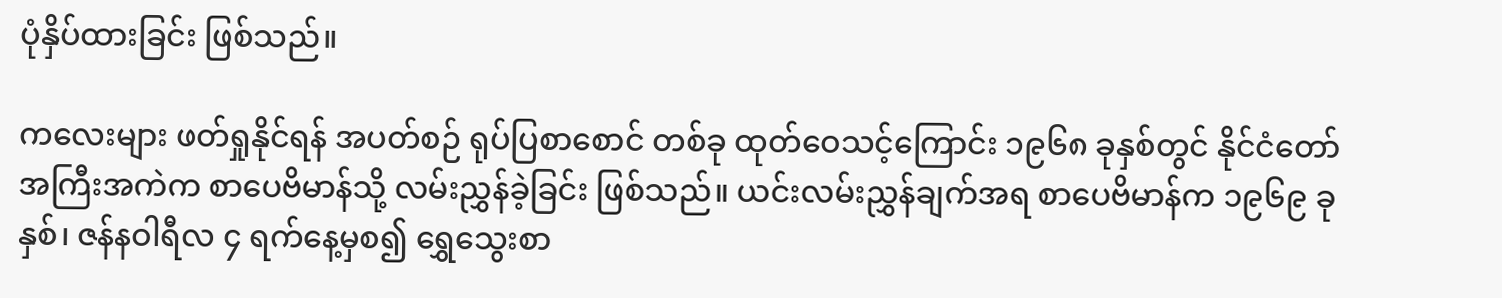ပုံနှိပ်ထားခြင်း ဖြစ်သည်။

ကလေးများ ဖတ်ရှုနိုင်ရန် အပတ်စဉ် ရုပ်ပြစာစောင် တစ်ခု ထုတ်ဝေသင့်ကြောင်း ၁၉၆၈ ခုနှစ်တွင် နိုင်ငံတော် အကြီးအကဲက စာပေဗိမာန်သို့ လမ်းညွှန်ခဲ့ခြင်း ဖြစ်သည်။ ယင်းလမ်းညွှန်ချက်အရ စာပေဗိမာန်က ၁၉၆၉ ခုနှစ်၊ ဇန်နဝါရီလ ၄ ရက်နေ့မှစ၍ ရွှေသွေးစာ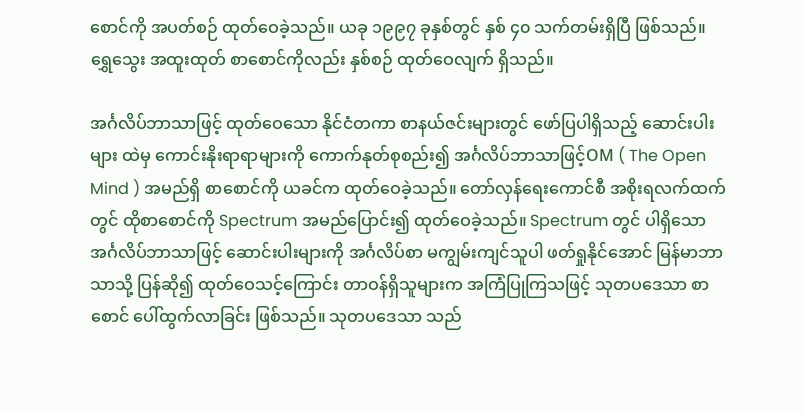စောင်ကို အပတ်စဉ် ထုတ်ဝေခဲ့သည်။ ယခု ၁၉၉၇ ခုနှစ်တွင် နှစ် ၄၀ သက်တမ်းရှိပြီ ဖြစ်သည်။ ရွှေသွေး အထူးထုတ် စာစောင်ကိုလည်း နှစ်စဉ် ထုတ်ဝေလျက် ရှိသည်။

အင်္ဂလိပ်ဘာသာဖြင့် ထုတ်ဝေသော နိုင်ငံတကာ စာနယ်ဇင်းများတွင် ဖော်ပြပါရှိသည့် ဆောင်းပါးများ ထဲမှ ကောင်းနိုးရာရာများကို ကောက်နုတ်စုစည်း၍ အင်္ဂလိပ်ဘာသာဖြင့်OM ( The Open Mind ) အမည်ရှိ စာစောင်ကို ယခင်က ထုတ်ဝေခဲ့သည်။ တော်လှန်ရေးကောင်စီ အစိုးရလက်ထက်တွင် ထိုစာစောင်ကို Spectrum အမည်ပြောင်း၍ ထုတ်ဝေခဲ့သည်။ Spectrum တွင် ပါရှိသော အင်္ဂလိပ်ဘာသာဖြင့် ဆောင်းပါးများကို အင်္ဂလိပ်စာ မကျွမ်းကျင်သူပါ ဖတ်ရှုနိုင်အောင် မြန်မာဘာသာသို့ ပြန်ဆို၍ ထုတ်ဝေသင့်ကြောင်း တာဝန်ရှိသူများက အကြံပြုကြသဖြင့် သုတပဒေသာ စာစောင် ပေါ်ထွက်လာခြင်း ဖြစ်သည်။ သုတပဒေသာ သည်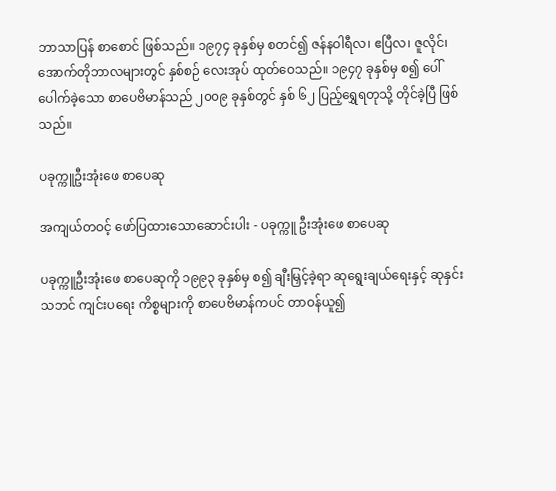ဘာသာပြန် စာစောင် ဖြစ်သည်။ ၁၉၇၄ ခုနှစ်မှ စတင်၍ ဇန်နဝါရီလ၊ ဧပြီလ၊ ဇူလိုင်၊ အောက်တိုဘာလများတွင် နှစ်စဉ် လေးအုပ် ထုတ်ဝေသည်။ ၁၉၄၇ ခုနှစ်မှ စ၍ ပေါ်ပေါက်ခဲ့သော စာပေဗိမာန်သည် ၂၀၀၉ ခုနှစ်တွင် နှစ် ၆၂ ပြည့်ရွှေရတုသို့ တိုင်ခဲ့ပြီ ဖြစ်သည်။

ပခုက္ကူဦးအုံးဖေ စာပေဆု

အကျယ်တဝင့် ဖော်ပြထားသောဆောင်းပါး - ပခုက္ကူ ဦးအုံးဖေ စာပေဆု

ပခုက္ကူဦးအုံးဖေ စာပေဆုကို ၁၉၉၃ ခုနှစ်မှ စ၍ ချီးမြှင့်ခဲ့ရာ ဆုရွေးချယ်ရေးနှင့် ဆုနှင်းသဘင် ကျင်းပရေး ကိစ္စများကို စာပေဗိမာန်ကပင် တာဝန်ယူ၍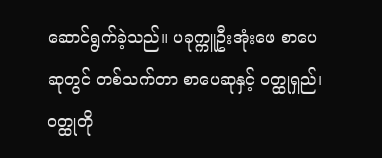ဆောင်ရွက်ခဲ့သည်။ ပခုက္ကူဦးအုံးဖေ စာပေဆုတွင် တစ်သက်တာ စာပေဆုနှင့် ဝတ္ထုရှည်၊ ဝတ္ထုတို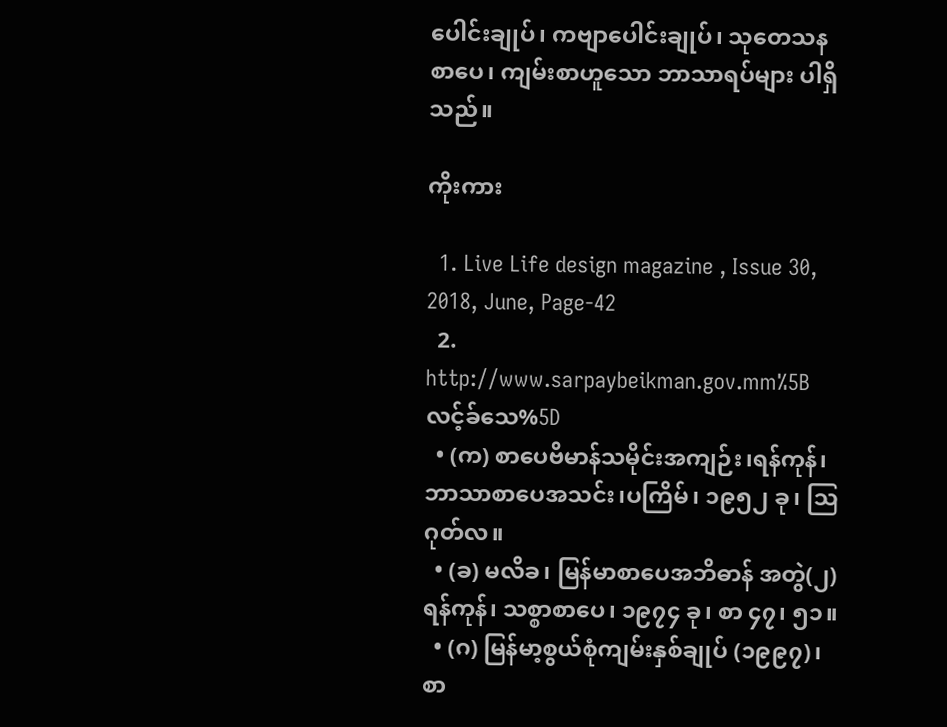ပေါင်းချုပ်၊ ကဗျာပေါင်းချုပ်၊ သုတေသနစာပေ၊ ကျမ်းစာဟူသော ဘာသာရပ်များ ပါရှိသည်။

ကိုးကား

  1. Live Life design magazine , Issue 30, 2018, June, Page-42
  2. http://www.sarpaybeikman.gov.mm%5Bလင့်ခ်သေ%5D
  • (က) စာပေဗိမာန်သမိုင်းအကျဉ်း၊ရန်ကုန်၊ ဘာသာစာပေအသင်း၊ပကြိမ်၊ ၁၉၅၂ ခု၊ ဩဂုတ်လ။
  • (ခ) မလိခ၊ မြန်မာစာပေအဘိဓာန် အတွဲ(၂)ရန်ကုန်၊ သစ္စာစာပေ၊ ၁၉၇၄ ခု၊ စာ ၄၇၊ ၅၁။
  • (ဂ) မြန်မာ့စွယ်စုံကျမ်းနှစ်ချုပ် (၁၉၉၇)၊ စာ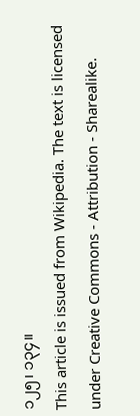၁၂၅၊ ၁၃၄။
This article is issued from Wikipedia. The text is licensed under Creative Commons - Attribution - Sharealike.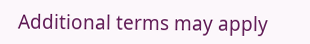Additional terms may apply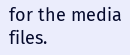for the media files.